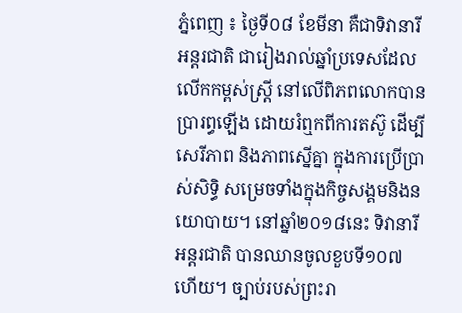ភ្នំពេញ ៖ ថ្ងៃទី០៨ ខែមីនា គឺជាទិវានារីអន្តរជាតិ ជារៀងរាល់ឆ្នាំប្រទេសដែលលើកកម្ពស់ស្ត្រី នៅលើពិភពលោកបានប្រារព្ធឡើង ដោយរំឮកពីការតស៊ូ ដើម្បីសេរីភាព និងភាពស្នើគ្នា ក្នុងការប្រើប្រាស់សិទ្ធិ សម្រេចទាំងក្នុងកិច្ចសង្គមនិងនយោបាយ។ នៅឆ្នាំ២០១៨នេះ ទិវានារីអន្ដរជាតិ បានឈានចូលខួបទី១០៧ ហើយ។ ច្បាប់របស់ព្រះរា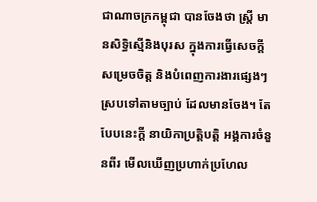ជាណាចក្រកម្ពុជា បានចែងថា ស្ដ្រី មានសិទ្ធិស្មើនិងបុរស ក្នុងការធ្វើសេចក្ដីសម្រេចចិត្ដ និងបំពេញការងារផ្សេងៗស្របទៅតាមច្បាប់ ដែលមានចែង។ តែបែបនេះក្ដី នាយិកាប្រត្ដិបត្ដិ អង្គការចំនួនពីរ មើលឃើញប្រហាក់ប្រហែល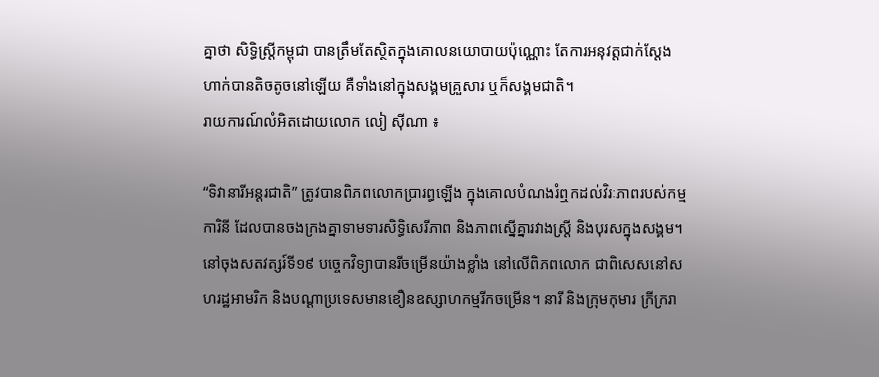គ្នាថា សិទ្ធិស្ដ្រីកម្ពុជា បានត្រឹមតែស្ថិតក្នុងគោលនយោបាយប៉ុណ្ណោះ តែការអនុវត្ដជាក់ស្ដែង ហាក់បានតិចតូចនៅឡើយ គឺទាំងនៅក្នុងសង្គមគ្រួសារ ឬក៏សង្គមជាតិ។
រាយការណ៍លំអិតដោយលោក លៀ ស៊ីណា ៖

“ទិវានារីអន្ដរជាតិ” ត្រូវបានពិភពលោកប្រារព្ធឡើង ក្នុងគោលបំណងរំឮកដល់វិរៈភាពរបស់កម្មការិនី ដែលបានចងក្រងគ្នាទាមទារសិទ្ធិសេរីភាព និងភាពស្នើគ្នារវាងស្ដ្រី និងបុរសក្នុងសង្គម។ នៅចុងសតវត្សរ៍ទី១៩ បច្ចេកវិទ្យាបានរីចម្រើនយ៉ាងខ្លាំង នៅលើពិភពលោក ជាពិសេសនៅសហរដ្ឋអាមរិក និងបណ្ដាប្រទេសមានខឿនឧស្សាហកម្មរីកចម្រើន។ នារី និងក្រុមកុមារ ក្រីក្ររា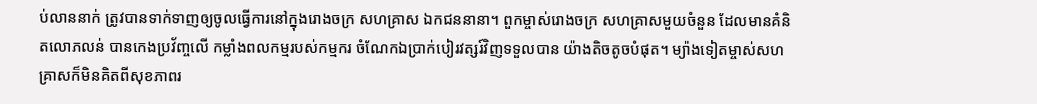ប់លាននាក់ ត្រូវបានទាក់ទាញឲ្យចូលធ្វើការនៅក្នុងរោងចក្រ សហគ្រាស ឯកជននានា។ ពួកម្ចាស់រោងចក្រ សហគ្រាសមួយចំនួន ដែលមានគំនិតលោភលន់ បានកេងប្រវ័ញ្ចលើ កម្លាំងពលកម្មរបស់កម្មករ ចំណែកឯប្រាក់បៀរវត្សរ៍វិញទទួលបាន យ៉ាងតិចតូចបំផុត។ ម្យ៉ាងទៀតម្ចាស់សហគ្រាសក៏មិនគិតពីសុខភាពរ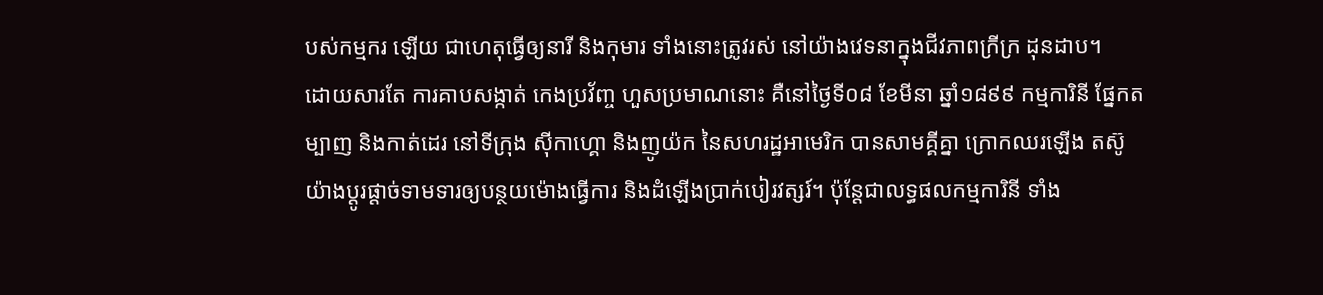បស់កម្មករ ឡើយ ជាហេតុធ្វើឲ្យនារី និងកុមារ ទាំងនោះត្រូវរស់ នៅយ៉ាងវេទនាក្នុងជីវភាពក្រីក្រ ដុនដាប។
ដោយសារតែ ការគាបសង្កាត់ កេងប្រវ័ញ្ច ហួសប្រមាណនោះ គឺនៅថ្ងៃទី០៨ ខែមីនា ឆ្នាំ១៨៩៩ កម្មការិនី ផ្នែកតម្បាញ និងកាត់ដេរ នៅទីក្រុង ស៊ីកាហ្គោ និងញូយ៉ក នៃសហរដ្ឋអាមេរិក បានសាមគ្គីគ្នា ក្រោកឈរឡើង តស៊ូយ៉ាងប្ដូរផ្ដាច់ទាមទារឲ្យបន្ថយម៉ោងធ្វើការ និងដំឡើងប្រាក់បៀរវត្សរ៍។ ប៉ុន្ដែជាលទ្ធផលកម្មការិនី ទាំង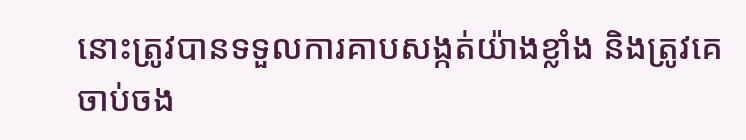នោះត្រូវបានទទួលការគាបសង្កត់យ៉ាងខ្លាំង និងត្រូវគេចាប់ចង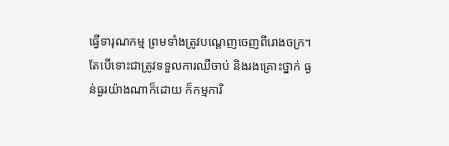ធ្វើទារុណកម្ម ព្រមទាំងត្រូវបណ្ដេញចេញពីរោងចក្រ។
តែបើទោះជាត្រូវទទួលការឈឺចាប់ និងរងគ្រោះថ្នាក់ ធ្ងន់ធ្ងរយ៉ាងណាក៏ដោយ ក៏កម្មការិ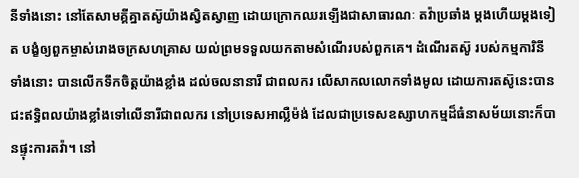នីទាំងនោះ នៅតែសាមគ្គីគ្នាតស៊ូយ៉ាងស្វិតស្វាញ ដោយក្រោកឈរឡើងជាសាធារណៈ តវ៉ាប្រឆាំង ម្ដងហើយម្ដងទៀត បង្ខំឲ្យពួកម្ចាស់រោងចក្រសហគ្រាស យល់ព្រមទទួលយកតាមសំណើរបស់ពួកគេ។ ដំណើរតស៊ូ របស់កម្មការិនីទាំងនោះ បានលើកទឹកចិត្ដយ៉ាងខ្លាំង ដល់ចលនានារី ជាពលករ លើសាកលលោកទាំងមូល ដោយការតស៊ូនេះបានជះឥទ្ធិពលយ៉ាងខ្លាំងទៅលើនារីជាពលករ នៅប្រទេសអាល្លឺម៉ង់ ដែលជាប្រទេសឧស្សាហកម្មដ៏ធំនាសម័យនោះក៏បានផ្ទុះការតវ៉ា។ នៅ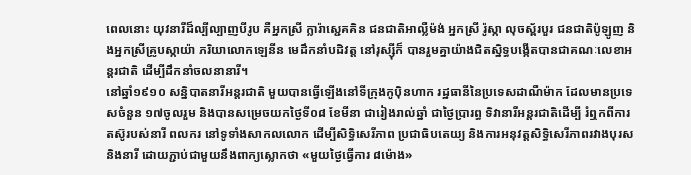ពេលនោះ យុវនារីដ៏ល្បីល្បាញបីរូប គឺអ្នកស្រី ក្លារ៉ាស្ជេគគិន ជនជាតិអាល្លឺម៉ង់ អ្នកស្រី រ៉ូស្កា លុចស្ព័របួរ ជនជាតិប៉ូឡូញ និងអ្នកស្រីគ្រូបស្កាយ៉ា ភរិយាលោកឡេនីន មេដឹកនាំបដិវត្ត នៅរុស្ស៊ីក៏ បានរួមគ្នាយ៉ាងជិតស្និទ្ធបង្កើតបានជាគណៈលេខាអន្ដរជាតិ ដើម្បីដឹកនាំចលនានារី។
នៅឆ្នាំ១៩១០ សន្និបាតនារីអន្ដរជាតិ មួយបានធ្វើឡើងនៅទីក្រុងកូប៉ិនហាក រដ្ឋធានីនៃប្រទេសដាណឺម៉ាក ដែលមានប្រទេសចំនួន ១៧ចូលរួម និងបានសម្រេចយកថ្ងៃទី០៨ ខែមីនា ជារៀងរាល់ឆ្នាំ ជាថ្ងៃប្រារព្ធ ទិវានារីអន្ដរជាតិដើម្បី រំឮកពីការតស៊ូរបស់នារី ពលករ នៅទូទាំងសាកលលោក ដើម្បីសិទ្ធិសេរីភាព ប្រជាធិបតេយ្យ និងការអនុវត្ដសិទ្ធិសេរីភាពរវាងបុរស និងនារី ដោយភ្ជាប់ជាមួយនឹងពាក្យស្លោកថា «មួយថ្ងៃធ្វើការ ៨ម៉ោង»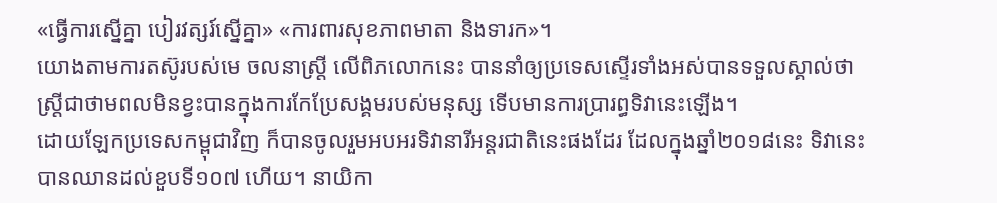«ធ្វើការស្នើគ្នា បៀរវត្សរ៍ស្នើគ្នា» «ការពារសុខភាពមាតា និងទារក»។
យោងតាមការតស៊ូរបស់មេ ចលនាស្ត្រី លើពិភលោកនេះ បាននាំឲ្យប្រទេសស្ទើរទាំងអស់បានទទួលស្គាល់ថា ស្ត្រីជាថាមពលមិនខ្វះបានក្នុងការកែប្រែសង្គមរបស់មនុស្ស ទើបមានការប្រារព្ធទិវានេះឡើង។
ដោយឡែកប្រទេសកម្ពុជាវិញ ក៏បានចូលរួមអបអរទិវានារីអន្តរជាតិនេះផងដែរ ដែលក្នុងឆ្នាំ២០១៨នេះ ទិវានេះ បានឈានដល់ខួបទី១០៧ ហើយ។ នាយិកា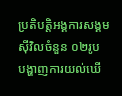ប្រតិបត្ដិអង្គការសង្គមស៊ីវិលចំនួន ០២រូប បង្ហាញការយល់ឃើ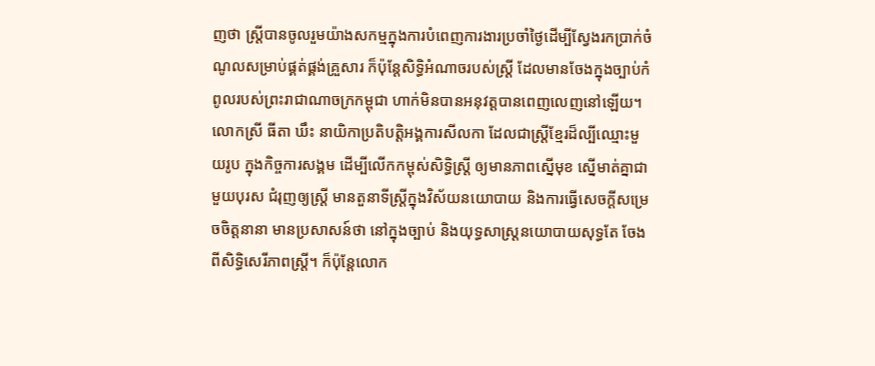ញថា ស្ដ្រីបានចូលរួមយ៉ាងសកម្មក្នុងការបំពេញការងារប្រចាំថ្ងៃដើម្បីស្វែងរកប្រាក់ចំណូលសម្រាប់ផ្គត់ផ្គង់គ្រួសារ ក៏ប៉ុន្ដែសិទ្ធិអំណាចរបស់ស្ដ្រី ដែលមានចែងក្នុងច្បាប់កំពូលរបស់ព្រះរាជាណាចក្រកម្ពុជា ហាក់មិនបានអនុវត្ដបានពេញលេញនៅឡើយ។
លោកស្រី ធីតា ឃឹះ នាយិកាប្រតិបត្ដិអង្គការសីលកា ដែលជាស្ដ្រីខ្មែរដ៏ល្បីឈ្មោះមួយរូប ក្នុងកិច្ចការសង្គម ដើម្បីលើកកម្ពុស់សិទ្ធិស្ដ្រី ឲ្យមានភាពស្នើមុខ ស្នើមាត់គ្នាជាមួយបុរស ជំរុញឲ្យស្ដ្រី មានតួនាទីស្ដ្រីក្នុងវិស័យនយោបាយ និងការធ្វើសេចក្ដីសម្រេចចិត្ដនានា មានប្រសាសន៍ថា នៅក្នុងច្បាប់ និងយុទ្ធសាស្ត្រនយោបាយសុទ្ធតែ ចែងពីសិទ្ធិសេរីភាពស្ដ្រី។ ក៏ប៉ុន្ដែលោក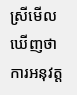ស្រីមើលឃើញថា ការអនុវត្ដ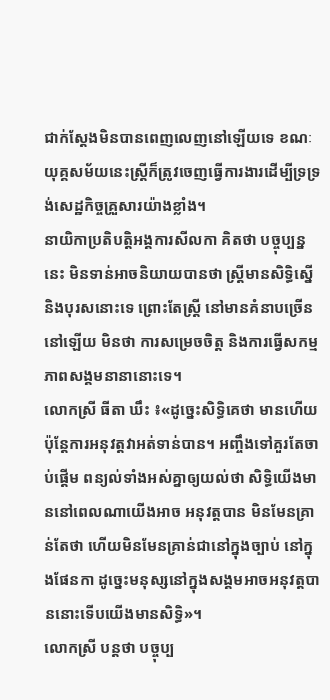ជាក់ស្ដែងមិនបានពេញលេញនៅឡើយទេ ខណៈយុគ្គសម័យនេះស្ដ្រីក៏ត្រូវចេញធ្វើការងារដើម្បីទ្រទ្រង់សេដ្ឋកិច្ចគ្រួសារយ៉ាងខ្លាំង។
នាយិកាប្រតិបត្ដិអង្គការសីលកា គិតថា បច្ចុប្បន្ននេះ មិនទាន់អាចនិយាយបានថា ស្ដ្រីមានសិទ្ធិស្នើ និងបុរសនោះទេ ព្រោះតែស្ដ្រី នៅមានគំនាបច្រើននៅឡើយ មិនថា ការសម្រេចចិត្ដ និងការធ្វើសកម្មភាពសង្គមនានានោះទេ។
លោកស្រី ធីតា ឃឹះ ៖«ដូច្នេះសិទ្ធិគេថា មានហើយ ប៉ុន្ដែការអនុវត្ដវាអត់ទាន់បាន។ អញ្ចឹងទៅគួរតែចាប់ផ្ដើម ពន្យល់ទាំងអស់គ្នាឲ្យយល់ថា សិទ្ធិយើងមាននៅពេលណាយើងអាច អនុវត្ដបាន មិនមែនគ្រាន់តែថា ហើយមិនមែនគ្រាន់ជានៅក្នុងច្បាប់ នៅក្នុងផែនកា ដូច្នេះមនុស្សនៅក្នុងសង្គមអាចអនុវត្ដបាននោះទើបយើងមានសិទ្ធិ»។
លោកស្រី បន្ដថា បច្ចុប្ប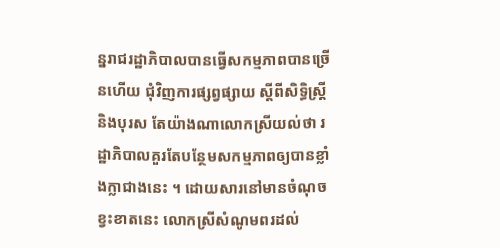ន្នរាជរដ្ឋាភិបាលបានធ្វើសកម្មភាពបានច្រើនហើយ ជុំវិញការផ្សព្វផ្សាយ ស្ដីពីសិទ្ធិស្ដ្រីនិងបុរស តែយ៉ាងណាលោកស្រីយល់ថា រដ្ឋាភិបាលគួរតែបន្ថែមសកម្មភាពឲ្យបានខ្លាំងក្លាជាងនេះ ។ ដោយសារនៅមានចំណុចខ្វះខាតនេះ លោកស្រីសំណូមពរដល់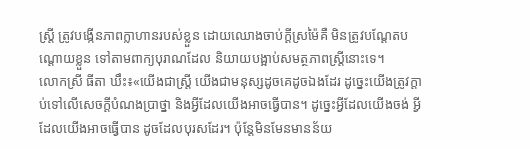ស្ដ្រី ត្រូវបង្កើនភាពក្លាហានរបស់ខ្លួន ដោយឈោងចាប់ក្ដីស្រម៉ៃគឺ មិនត្រូវបណ្ដែតបណ្ដោយខ្លួន ទៅតាមពាក្យបុរាណដែល និយាយបង្អាប់សមត្ថភាពស្ដ្រីនោះទេ។
លោកស្រី ធីតា ឃឹះ៖«យើងជាស្ដ្រី យើងជាមនុស្សដូចគេដូចឯងដែរ ដូច្នេះយើងត្រូវក្ដាប់ទៅលើសេចក្ដីបំណងប្រាថ្នា និងអ្វីដែលយើងអាចធ្វើបាន។ ដូច្នេះអ្វីដែលយើងចង់ អ្វីដែលយើងអាចធ្វើបាន ដូចដែលបុរសដែរ។ ប៉ុន្ដែមិនមែនមានន័យ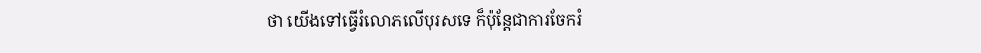ថា យើងទៅធ្វើរំលោភលើបុរសទេ ក៏ប៉ុន្ដែជាការចែករំ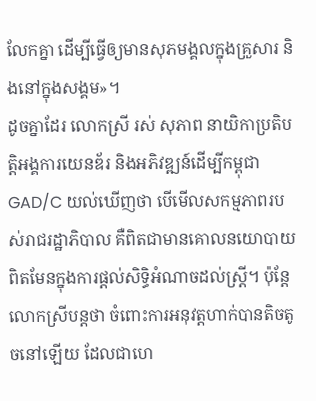លែកគ្នា ដើម្បីធ្វើឲ្យមានសុភមង្គលក្នុងគ្រួសារ និងនៅក្នុងសង្គម»។
ដូចគ្នាដែរ លោកស្រី រស់ សុភាព នាយិកាប្រតិបត្ដិអង្គការយេនឌ័រ និងអភិវឌ្ឍន៍ដើម្បីកម្ពុជា GAD/C យល់ឃើញថា បើមើលសកម្មភាពរបស់រាជរដ្ឋាភិបាល គឺពិតជាមានគោលនយោបាយ ពិតមែនក្នុងការផ្ដល់សិទ្ធិអំណាចដល់ស្ដ្រី។ ប៉ុន្ដែលោកស្រីបន្ដថា ចំពោះការអនុវត្ដហាក់បានតិចតូចនៅឡើយ ដែលជាហេ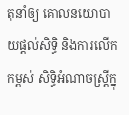តុនាំឲ្យ គោលនយោបាយផ្ដល់សិទ្ធិ និងការលើកកម្ពស់ សិទ្ធិអំណាចស្ដ្រីក្នុ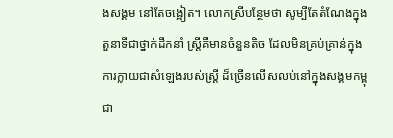ងសង្គម នៅតែចង្អៀត។ លោកស្រីបន្ថែមថា សូម្បីតែតំណែងក្នុងតួនាទីជាថ្នាក់ដឹកនាំ ស្ដ្រីគឺមានចំនួនតិច ដែលមិនគ្រប់គ្រាន់ក្នុងការក្លាយជាសំឡេងរបស់ស្ដ្រី ដ៏ច្រើនលើសលប់នៅក្នុងសង្គមកម្ពុជា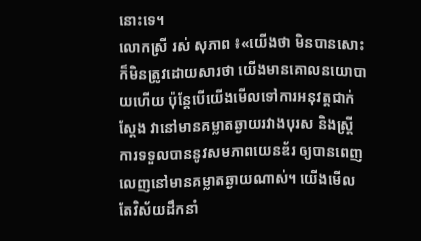នោះទេ។
លោកស្រី រស់ សុភាព ៖«យើងថា មិនបានសោះក៏មិនត្រូវដោយសារថា យើងមានគោលនយោបាយហើយ ប៉ុន្ដែបើយើងមើលទៅការអនុវត្ដជាក់ស្ដែង វានៅមានគម្លាតឆ្ងាយរវាងបុរស និងស្ដ្រី ការទទួលបាននូវសមភាពយេនឌ័រ ឲ្យបានពេញលេញនៅមានគម្លាតឆ្ងាយណាស់។ យើងមើលតែវិស័យដឹកនាំ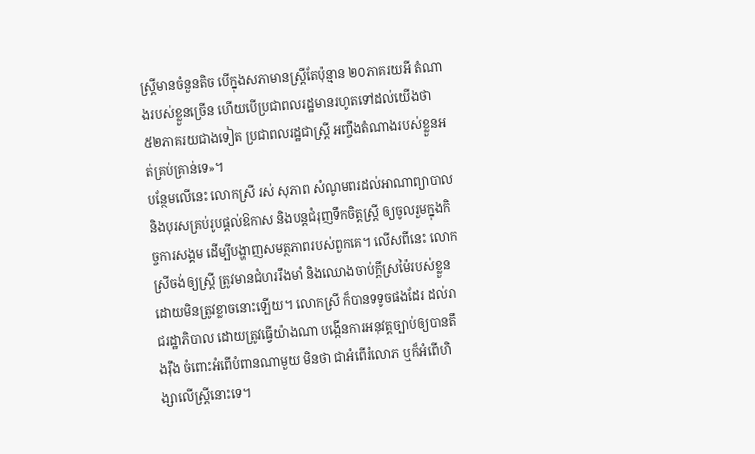ស្ដ្រីមានចំនួនតិច បើក្នុងសភាមានស្ដ្រីតែប៉ុន្មាន ២០ភាគរយអី តំណាងរបស់ខ្លួនច្រើន ហើយបើប្រជាពលរដ្ឋមានរហូតទៅដល់យើងថា ៥២ភាគរយជាងទៀត ប្រជាពលរដ្ឋជាស្ដ្រី អញ្ចឹងតំណាងរបស់ខ្លួនអត់គ្រប់គ្រាន់ទេ»។
បន្ថែមលើនេះ លោកស្រី រស់ សុភាព សំណូមពរដល់អាណាព្យាបាល និងបុរសគ្រប់រូបផ្ដល់ឱកាស និងបន្ដជំរុញទឹកចិត្ដស្ដ្រី ឲ្យចូលរួមក្នុងកិច្ចការសង្គម ដើម្បីបង្ហាញសមត្ថភាពរបស់ពួកគេ។ លើសពីនេះ លោកស្រីចង់ឲ្យស្ដ្រី ត្រូវមានជំហររឹងមាំ និងឈោងចាប់ក្ដីស្រម៉ៃរបស់ខ្លួន ដោយមិនត្រូវខ្លាចនោះឡើយ។ លោកស្រី ក៏បានទទូចផងដែរ ដល់រាជរដ្ឋាភិបាល ដោយត្រូវធ្វើយ៉ាងណា បង្កើនការអនុវត្ដច្បាប់ឲ្យបានតឹងរ៉ឹង ចំពោះអំពើបំពានណាមួយ មិនថា ជាអំពើរំលោភ ឬក៏អំពើហិង្សាលើស្ត្រីនោះទេ។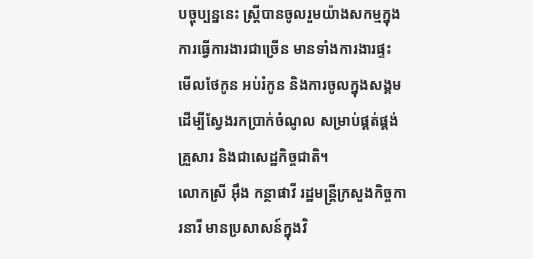បច្ចុប្បន្ននេះ ស្ដ្រីបានចូលរួមយ៉ាងសកម្មក្នុងការធ្វើការងារជាច្រើន មានទាំងការងារផ្ទះ មើលថែកូន អប់រំកូន និងការចូលក្នុងសង្គម ដើម្បីស្វែងរកប្រាក់ចំណូល សម្រាប់ផ្គត់ផ្គង់គ្រួសារ និងជាសេដ្ឋកិច្ចជាតិ។
លោកស្រី អ៊ឹង កន្ថាផាវី រដ្ឋមន្ដ្រីក្រសួងកិច្ចការនារី មានប្រសាសន៍ក្នុងវិ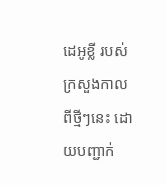ដេអូខ្លី របស់ក្រសួងកាលពីថ្មីៗនេះ ដោយបញ្ជាក់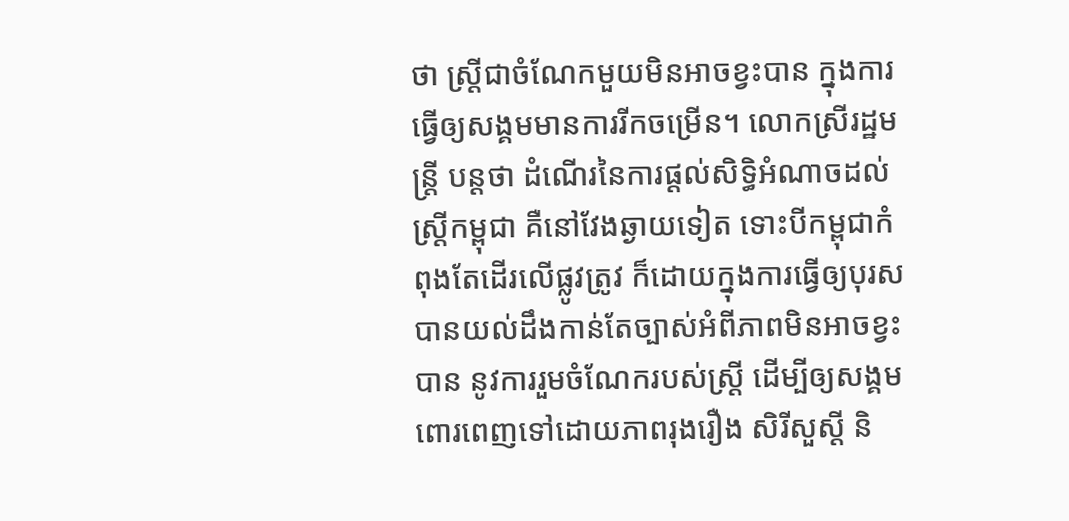ថា ស្ដ្រីជាចំណែកមួយមិនអាចខ្វះបាន ក្នុងការធ្វើឲ្យសង្គមមានការរីកចម្រើន។ លោកស្រីរដ្ឋមន្ត្រី បន្ដថា ដំណើរនៃការផ្ដល់សិទ្ធិអំណាចដល់ស្ដ្រីកម្ពុជា គឺនៅវែងឆ្ងាយទៀត ទោះបីកម្ពុជាកំពុងតែដើរលើផ្លូវត្រូវ ក៏ដោយក្នុងការធ្វើឲ្យបុរសបានយល់ដឹងកាន់តែច្បាស់អំពីភាពមិនអាចខ្វះបាន នូវការរួមចំណែករបស់ស្ដ្រី ដើម្បីឲ្យសង្គមពោរពេញទៅដោយភាពរុងរឿង សិរីសួស្ដី និ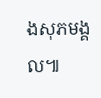ងសុភមង្គល៕